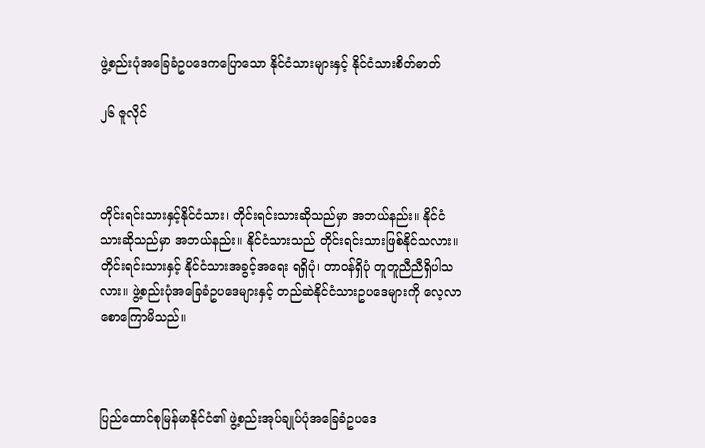ဖွဲ့စည်းပုံအခြေခံဥပဒေကပြောသော နိုင်ငံသားများနှင့် နိုင်ငံသားစိတ်ဓာတ်

၂၆ ဇူလိုင်



တိုင်းရင်းသားနှင့်နိုင်ငံသား၊ တိုင်းရင်းသားဆိုသည်မှာ အဘယ်နည်း။ နိုင်ငံသားဆိုသည်မှာ အဘယ်နည်း။ နိုင်ငံသားသည် တိုင်းရင်းသားဖြစ်နိုင်သလား။ တိုင်းရင်းသားနှင့် နိုင်ငံသားအခွင့်အရေး ရရှိပုံ၊ တာဝန်ရှိပုံ တူတူညီညီရှိပါသလား။ ဖွဲ့စည်းပုံအခြေခံဥပဒေများနှင့် တည်ဆဲနိုင်ငံသားဥပဒေများကို လေ့လာ စောကြောမိသည်။



ပြည်ထောင်စုမြန်မာနိုင်ငံ၏ ဖွဲ့စည်းအုပ်ချုပ်ပုံအခြေခံဥပဒေ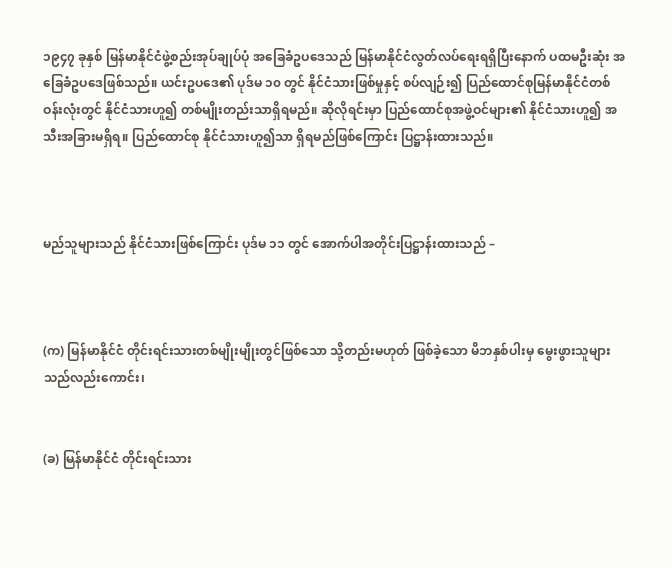၁၉၄၇ ခုနှစ် မြန်မာနိုင်ငံဖွဲ့စည်းအုပ်ချုပ်ပုံ အခြေခံဥပဒေသည် မြန်မာနိုင်ငံလွတ်လပ်ရေးရရှိပြီးနောက် ပထမဦးဆုံး အခြေခံဥပဒေဖြစ်သည်။ ယင်းဥပဒေ၏ ပုဒ်မ ၁၀ တွင် နိုင်ငံသားဖြစ်မှုနှင့် စပ်လျဉ်း၍ ပြည်ထောင်စုမြန်မာနိုင်ငံတစ်ဝန်းလုံးတွင် နိုင်ငံသားဟူ၍ တစ်မျိုးတည်းသာရှိရမည်။ ဆိုလိုရင်းမှာ ပြည်ထောင်စုအဖွဲ့ဝင်များ၏ နိုင်ငံသားဟူ၍ အသီးအခြားမရှိရ။ ပြည်ထောင်စု နိုင်ငံသားဟူ၍သာ ရှိရမည်ဖြစ်ကြောင်း ပြဋ္ဌာန်းထားသည်။



မည်သူများသည် နိုင်ငံသားဖြစ်ကြောင်း ပုဒ်မ ၁၁ တွင် အောက်ပါအတိုင်းပြဋ္ဌာန်းထားသည် –



(က) မြန်မာနိုင်ငံ တိုင်းရင်းသားတစ်မျိုးမျိုးတွင်ဖြစ်သော သို့တည်းမဟုတ် ဖြစ်ခဲ့သော မိဘနှစ်ပါးမှ မွေးဖွားသူများသည်လည်းကောင်း၊


(ခ) မြန်မာနိုင်ငံ တိုင်းရင်းသား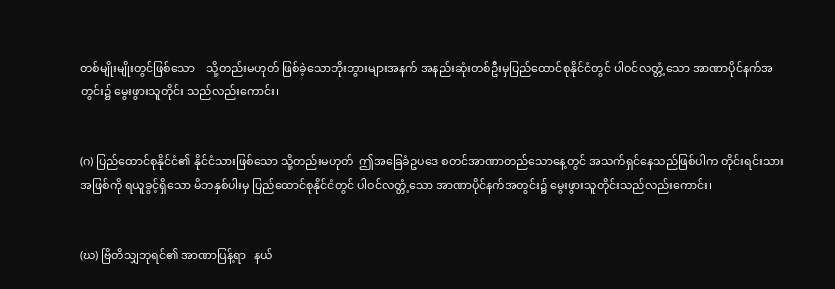တစ်မျိုးမျိုးတွင်ဖြစ်သော    သို့တည်းမဟုတ် ဖြစ်ခဲ့သောဘိုးဘွားများအနက် အနည်းဆုံးတစ်ဦးမှပြည်ထောင်စုနိုင်ငံတွင် ပါဝင်လတ္တံ့သော အာဏာပိုင်နက်အတွင်း၌ မွေးဖွားသူတိုင်း သည်လည်းကောင်း၊


(ဂ) ပြည်ထောင်စုနိုင်ငံ၏ နိုင်ငံသားဖြစ်သော သို့တည်းမဟုတ်  ဤအခြေခံဥပဒေ စတင်အာဏာတည်သောနေ့တွင် အသက်ရှင်နေသည်ဖြစ်ပါက တိုင်းရင်းသားအဖြစ်ကို ရယူခွင့်ရှိသော မိဘနှစ်ပါးမှ ပြည်ထောင်စုနိုင်ငံတွင် ပါဝင်လတ္တံ့သော အာဏာပိုင်နက်အတွင်း၌ မွေးဖွားသူတိုင်းသည်လည်းကောင်း၊


(ဃ) ဗြိတိသျှဘုရင်၏ အာဏာပြန့်ရာ   နယ်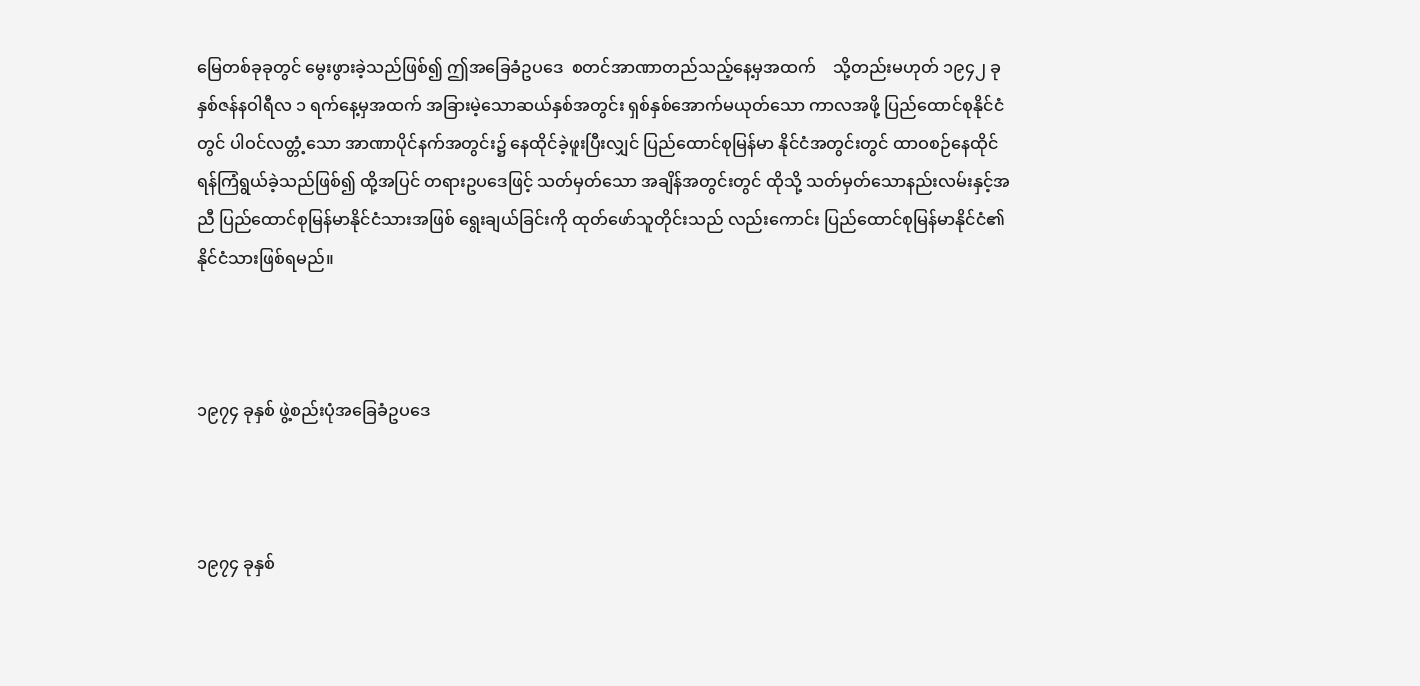မြေတစ်ခုခုတွင် မွေးဖွားခဲ့သည်ဖြစ်၍ ဤအခြေခံဥပဒေ  စတင်အာဏာတည်သည့်နေ့မှအထက်    သို့တည်းမဟုတ် ၁၉၄၂ ခုနှစ်ဇန်နဝါရီလ ၁ ရက်နေ့မှအထက် အခြားမဲ့သောဆယ်နှစ်အတွင်း ရှစ်နှစ်အောက်မယုတ်သော ကာလအဖို့ ပြည်ထောင်စုနိုင်ငံတွင် ပါဝင်လတ္တံ့သော အာဏာပိုင်နက်အတွင်း၌ နေထိုင်ခဲ့ဖူးပြီးလျှင် ပြည်ထောင်စုမြန်မာ နိုင်ငံအတွင်းတွင် ထာဝစဉ်နေထိုင်ရန်ကြံရွယ်ခဲ့သည်ဖြစ်၍ ထို့အပြင် တရားဥပဒေဖြင့် သတ်မှတ်သော အချိန်အတွင်းတွင် ထိုသို့ သတ်မှတ်သောနည်းလမ်းနှင့်အညီ ပြည်ထောင်စုမြန်မာနိုင်ငံသားအဖြစ် ရွေးချယ်ခြင်းကို ထုတ်ဖော်သူတိုင်းသည် လည်းကောင်း ပြည်ထောင်စုမြန်မာနိုင်ငံ၏ နိုင်ငံသားဖြစ်ရမည်။



၁၉၇၄ ခုနှစ် ဖွဲ့စည်းပုံအခြေခံဥပဒေ



၁၉၇၄ ခုနှစ်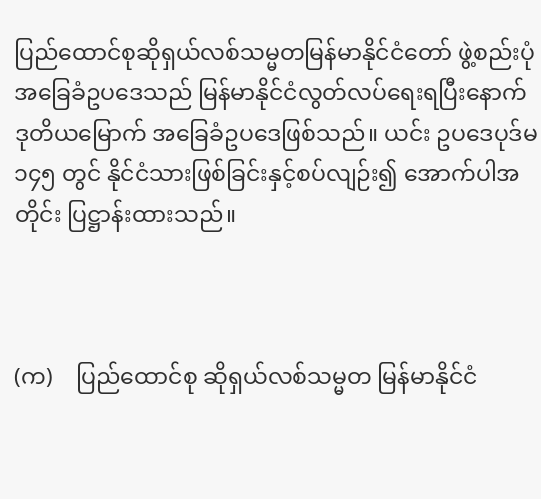ပြည်ထောင်စုဆိုရှယ်လစ်သမ္မတမြန်မာနိုင်ငံတော် ဖွဲ့စည်းပုံအခြေခံဥပဒေသည် မြန်မာနိုင်ငံလွတ်လပ်ရေးရပြီးနောက် ဒုတိယမြောက် အခြေခံဥပဒေဖြစ်သည်။ ယင်း ဥပဒေပုဒ်မ ၁၄၅ တွင် နိုင်ငံသားဖြစ်ခြင်းနှင့်စပ်လျဉ်း၍ အောက်ပါအတိုင်း ပြဋ္ဌာန်းထားသည်။



(က)    ပြည်ထောင်စု ဆိုရှယ်လစ်သမ္မတ မြန်မာနိုင်ငံ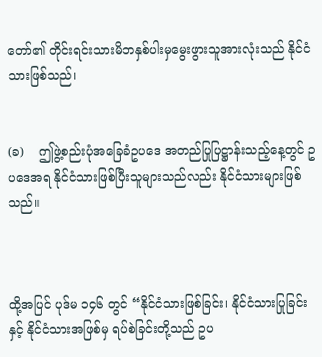တော်၏ တိုင်းရင်းသားမိဘနှစ်ပါးမှမွေးဖွားသူအားလုံးသည် နိုင်ငံသားဖြစ်သည်၊


(ခ)    ဤဖွဲ့စည်းပုံအခြေခံဥပဒေ အတည်ပြုပြဋ္ဌာန်းသည့်နေ့တွင် ဥပဒေအရ နိုင်ငံသားဖြစ်ပြီးသူများသည်လည်း နိုင်ငံသားများဖြစ်သည်။



ထို့အပြင် ပုဒ်မ ၁၄၆ တွင် “နိုင်ငံသားဖြစ်ခြင်း၊ နိုင်ငံသားပြုခြင်းနှင့် နိုင်ငံသားအဖြစ်မှ ရပ်စဲခြင်းတို့သည် ဥပ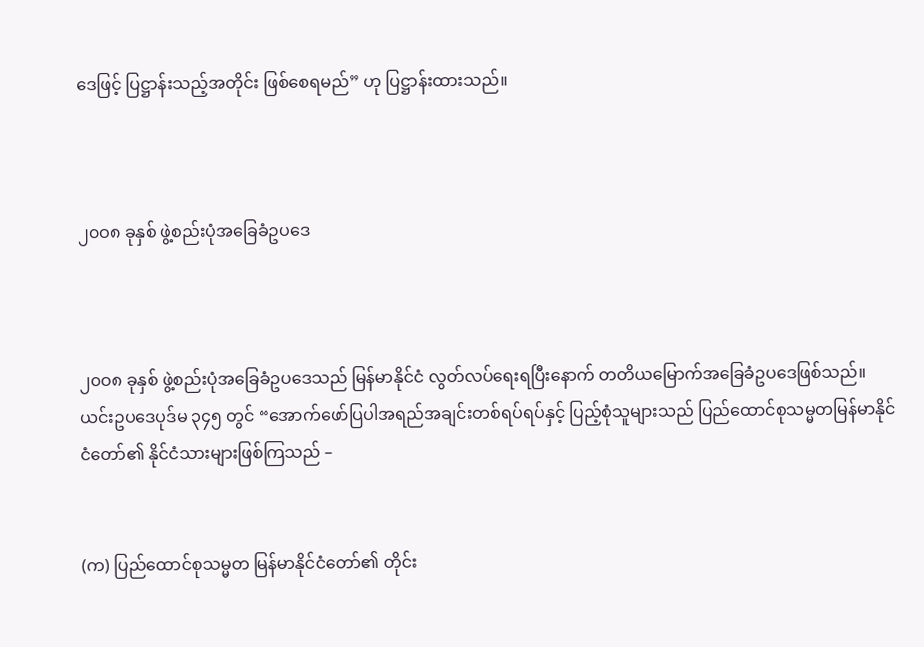ဒေဖြင့် ပြဋ္ဌာန်းသည့်အတိုင်း ဖြစ်စေရမည်” ဟု ပြဋ္ဌာန်းထားသည်။



၂၀ဝ၈ ခုနှစ် ဖွဲ့စည်းပုံအခြေခံဥပဒေ



၂၀ဝ၈ ခုနှစ် ဖွဲ့စည်းပုံအခြေခံဥပဒေသည် မြန်မာနိုင်ငံ လွတ်လပ်ရေးရပြီးနောက် တတိယမြောက်အခြေခံဥပဒေဖြစ်သည်။ ယင်းဥပဒေပုဒ်မ ၃၄၅ တွင် “အောက်ဖော်ပြပါအရည်အချင်းတစ်ရပ်ရပ်နှင့် ပြည့်စုံသူများသည် ပြည်ထောင်စုသမ္မတမြန်မာနိုင်ငံတော်၏ နိုင်ငံသားများဖြစ်ကြသည် –


(က) ပြည်ထောင်စုသမ္မတ မြန်မာနိုင်ငံတော်၏ တိုင်း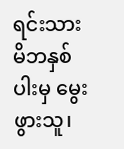ရင်းသားမိဘနှစ်ပါးမှ မွေးဖွားသူ၊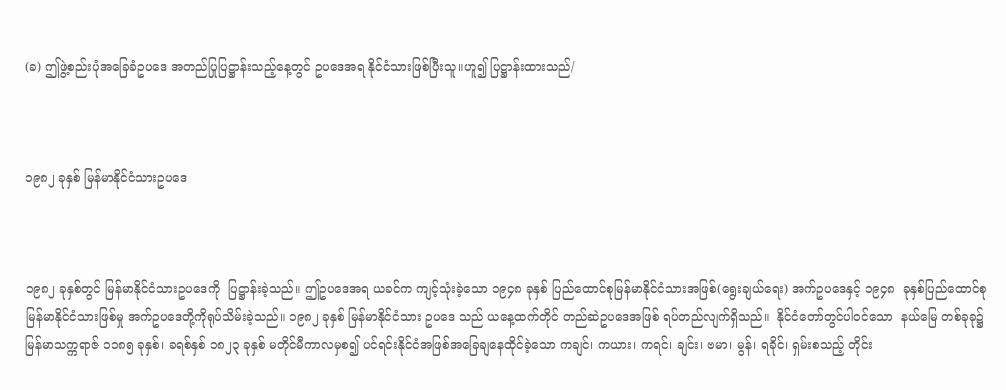(ခ) ဤဖွဲ့စည်းပုံအခြေခံဥပဒေ အတည်ပြုပြဋ္ဌာန်းသည့်နေ့တွင် ဥပဒေအရ နိုင်ငံသားဖြစ်ပြီးသူ။ဟူ၍ ပြဋ္ဌာန်းထားသည်/



၁၉၈၂ ခုနှစ် မြန်မာနိုင်ငံသားဥပဒေ



၁၉၈၂ ခုနှစ်တွင် မြန်မာနိုင်ငံသားဥပဒေကို  ပြဋ္ဌာန်းခဲ့သည်။ ဤဥပဒေအရ ယခင်က ကျင့်သုံးခဲ့သော ၁၉၄၈ ခုနှစ် ပြည်ထောင်စုမြန်မာနိုင်ငံသားအဖြစ်(ရွေးချယ်ရေး) အက်ဥပဒေနှင့် ၁၉၄၈  ခုနှစ်ပြည်ထောင်စုမြန်မာနိုင်ငံသားဖြစ်မှု အက်ဥပဒေတို့ကိုရုပ်သိမ်းခဲ့သည်။ ၁၉၈၂ ခုနှစ် မြန်မာနိုင်ငံသား ဥပဒေ သည် ယနေ့ထက်တိုင် တည်ဆဲဥပဒေအဖြစ် ရပ်တည်လျက်ရှိသည်။  နိုင်ငံတော်တွင်ပါဝင်သော  နယ်မြေ တစ်ခုခု၌ မြန်မာသက္ကရာဇ် ၁၁၈၅ ခုနှစ်၊ ခရစ်နှစ် ၁၈၂၃ ခုနှစ် မတိုင်မီကာလမှစ၍ ပင်ရင်းနိုင်ငံအဖြစ်အခြေချနေထိုင်ခဲ့သော ကချင်၊ ကယား၊ ကရင်၊ ချင်း၊ ဗမာ၊ မွန်၊ ရခိုင်၊ ရှမ်းစသည့် တိုင်း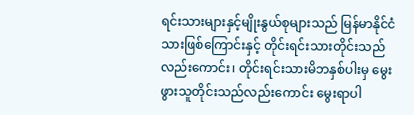ရင်းသားများနှင့်မျိုးနွယ်စုများသည် မြန်မာနိုင်ငံသားဖြစ်ကြောင်းနှင့် တိုင်းရင်းသားတိုင်းသည်လည်းကောင်း၊ တိုင်းရင်းသားမိဘနှစ်ပါးမှ မွေးဖွားသူတိုင်းသည်လည်းကောင်း မွေးရာပါ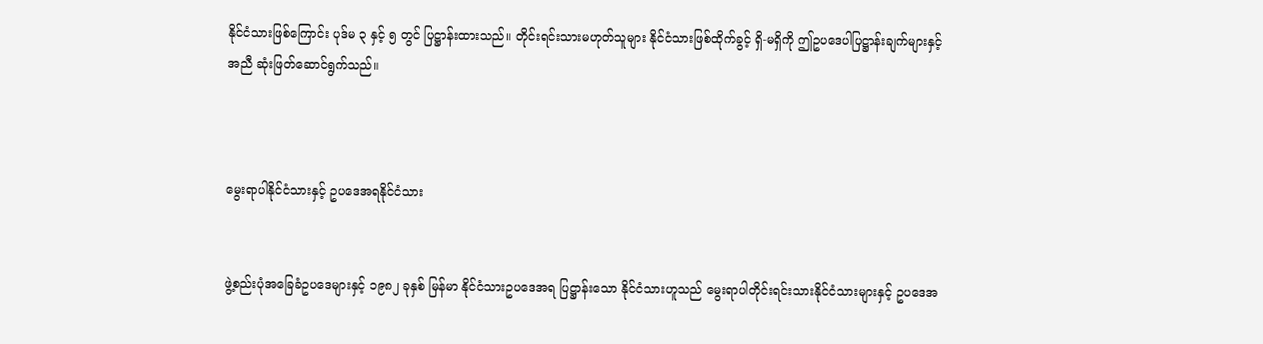နိုင်ငံသားဖြစ်ကြောင်း ပုဒ်မ ၃ နှင့် ၅ တွင် ပြဋ္ဌာန်းထားသည်။ တိုင်းရင်းသားမဟုတ်သူများ နိုင်ငံသားဖြစ်ထိုက်ခွင့် ရှိ-မရှိကို ဤဥပဒေပါပြဋ္ဌာန်းချက်များနှင့်အညီ ဆုံးဖြတ်ဆောင်ရွက်သည်။



မွေးရာပါနိုင်ငံသားနှင့် ဥပဒေအရနိုင်ငံသား


ဖွဲ့စည်းပုံအခြေခံဥပဒေများနှင့် ၁၉၈၂ ခုနှစ် မြန်မာ နိုင်ငံသားဥပဒေအရ ပြဋ္ဌာန်းသော နိုင်ငံသားဟူသည် မွေးရာပါတိုင်းရင်းသားနိုင်ငံသားများနှင့် ဥပဒေအ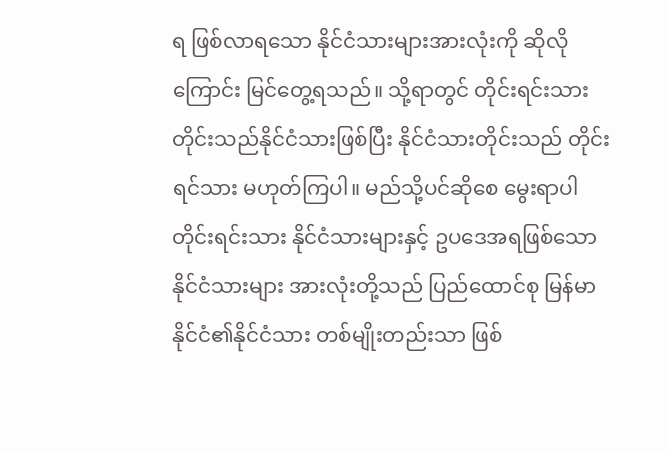ရ ဖြစ်လာရသော နိုင်ငံသားများအားလုံးကို ဆိုလိုကြောင်း မြင်တွေ့ရသည်။ သို့ရာတွင် တိုင်းရင်းသားတိုင်းသည်နိုင်ငံသားဖြစ်ပြီး နိုင်ငံသားတိုင်းသည် တိုင်းရင်သား မဟုတ်ကြပါ။ မည်သို့ပင်ဆိုစေ မွေးရာပါတိုင်းရင်းသား နိုင်ငံသားများနှင့် ဥပဒေအရဖြစ်သော နိုင်ငံသားများ အားလုံးတို့သည် ပြည်ထောင်စု မြန်မာနိုင်ငံ၏နိုင်ငံသား တစ်မျိုးတည်းသာ ဖြစ်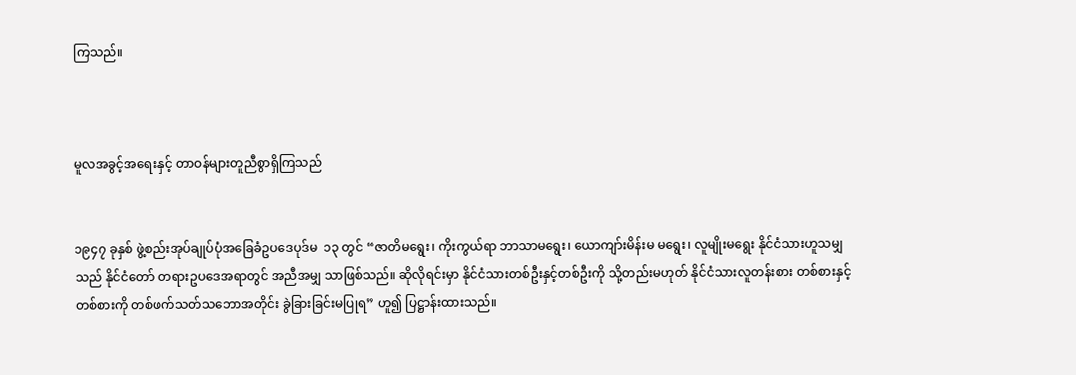ကြသည်။



မူလအခွင့်အရေးနှင့် တာဝန်များတူညီစွာရှိကြသည်


၁၉၄၇ ခုနှစ် ဖွဲ့စည်းအုပ်ချုပ်ပုံအခြေခံဥပဒေပုဒ်မ  ၁၃ တွင် “ဇာတိမရွေး၊ ကိုးကွယ်ရာ ဘာသာမရွေး၊ ယောကျာ်းမိန်းမ မရွေး၊ လူမျိုးမရွေး နိုင်ငံသားဟူသမျှသည် နိုင်ငံတော် တရားဥပဒေအရာတွင် အညီအမျှ သာဖြစ်သည်။ ဆိုလိုရင်းမှာ နိုင်ငံသားတစ်ဦးနှင့်တစ်ဦးကို သို့တည်းမဟုတ် နိုင်ငံသားလူတန်းစား တစ်စားနှင့်တစ်စားကို တစ်ဖက်သတ်သဘောအတိုင်း ခွဲခြားခြင်းမပြုရ” ဟူ၍ ပြဋ္ဌာန်းထားသည်။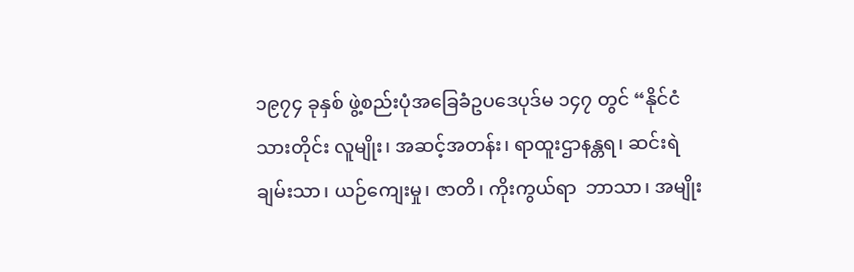၁၉၇၄ ခုနှစ် ဖွဲ့စည်းပုံအခြေခံဥပဒေပုဒ်မ ၁၄၇ တွင် “နိုင်ငံသားတိုင်း လူမျိုး၊ အဆင့်အတန်း၊ ရာထူးဌာနန္တရ၊ ဆင်းရဲချမ်းသာ၊ ယဉ်ကျေးမှု၊ ဇာတိ၊ ကိုးကွယ်ရာ  ဘာသာ၊ အမျိုး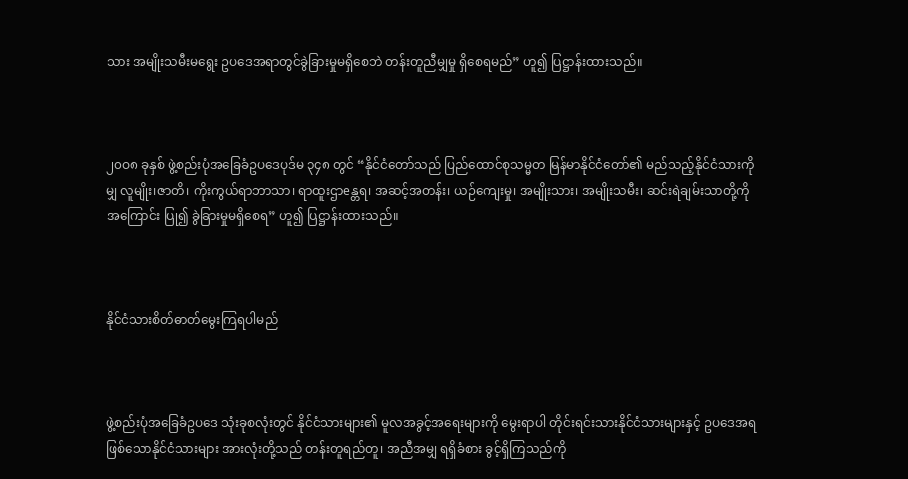သား အမျိုးသမီးမရွေး ဥပဒေအရာတွင်ခွဲခြားမှုမရှိစေဘဲ တန်းတူညီမျှမှု ရှိစေရမည်” ဟူ၍ ပြဋ္ဌာန်းထားသည်။



၂၀ဝ၈ ခုနှစ် ဖွဲ့စည်းပုံအခြေခံဥပဒေပုဒ်မ ၃၄၈ တွင် “နိုင်ငံတော်သည် ပြည်ထောင်စုသမ္မတ မြန်မာနိုင်ငံတော်၏ မည်သည့်နိုင်ငံသားကိုမျှ လူမျိုး၊ဇာတိ၊ ကိုးကွယ်ရာဘာသာ၊ ရာထူးဌာeန္တရ၊ အဆင့်အတန်း၊ ယဉ်ကျေးမှု၊ အမျိုးသား၊ အမျိုးသမီး၊ ဆင်းရဲချမ်းသာတို့ကိုအကြောင်း ပြု၍ ခွဲခြားမှုမရှိစေရ” ဟူ၍ ပြဋ္ဌာန်းထားသည်။



နိုင်ငံသားစိတ်ဓာတ်မွေးကြရပါမည်



ဖွဲ့စည်းပုံအခြေခံဥပဒေ သုံးခုစလုံးတွင် နိုင်ငံသားများ၏ မူလအခွင့်အရေးများကို မွေးရာပါ တိုင်းရင်းသားနိုင်ငံသားများနှင့် ဥပဒေအရဖြစ်သောနိုင်ငံသားများ အားလုံးတို့သည် တန်းတူရည်တူ၊ အညီအမျှ ရရှိခံစား ခွင့်ရှိကြသည်ကို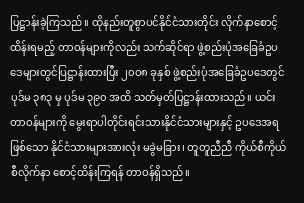ပြဋ္ဌာန်းခဲ့ကြသည်။ ထိုနည်းတူစွာပင်နိုင်ငံသားတိုင်း လိုက်နာစောင့်ထိန်းရမည့် တာဝန်များကိုလည်း သက်ဆိုင်ရာ ဖွဲ့စည်းပုံအခြေခံဥပဒေများတွင်ပြဋ္ဌာန်းထားပြီး ၂၀ဝ၈ ခုနှစ် ဖွဲ့စည်းပုံအခြေခံဥပဒေတွင်ပုဒ်မ ၃၈၃ မှ ပုဒ်မ ၃၉၀ အထိ သတ်မှတ်ပြဋ္ဌာန်းထားသည်။ ယင်းတာဝန်များကို မွေးရာပါတိုင်းရင်းသားနိုင်ငံသားများနှင့် ဥပဒေအရဖြစ်သော နိုင်ငံသားများအားလုံး မခွဲမခြား၊ တူတူညီညီ ကိုယ်စီကိုယ်စီလိုက်နာ စောင့်ထိန်းကြရန် တာဝန်ရှိသည်။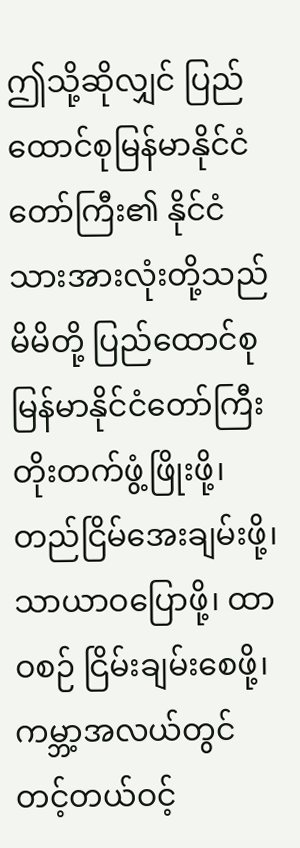ဤသို့ဆိုလျှင် ပြည်ထောင်စုမြန်မာနိုင်ငံတော်ကြီး၏ နိုင်ငံသားအားလုံးတို့သည် မိမိတို့ ပြည်ထောင်စုမြန်မာနိုင်ငံတော်ကြီး တိုးတက်ဖွံ့ဖြိုးဖို့၊ တည်ငြိမ်အေးချမ်းဖို့၊ သာယာဝပြောဖို့၊ ထာဝစဉ် ငြိမ်းချမ်းစေဖို့၊ ကမ္ဘာ့အလယ်တွင် တင့်တယ်ဝင့်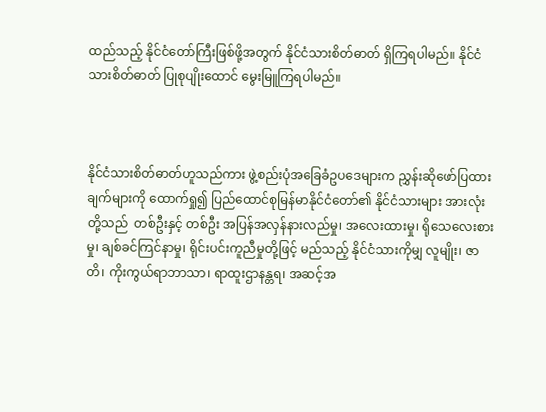ထည်သည့် နိုင်ငံတော်ကြီးဖြစ်ဖို့အတွက် နိုင်ငံသားစိတ်ဓာတ် ရှိကြရပါမည်။ နိုင်ငံသားစိတ်ဓာတ် ပြုစုပျိုးထောင် မွေးမြူကြရပါမည်။



နိုင်ငံသားစိတ်ဓာတ်ဟူသည်ကား ဖွဲ့စည်းပုံအခြေခံဥပဒေများက ညွှန်းဆိုဖော်ပြထားချက်များကို ထောက်ရှု၍ ပြည်ထောင်စုမြန်မာနိုင်ငံတော်၏ နိုင်ငံသားများ အားလုံးတို့သည်  တစ်ဦးနှင့် တစ်ဦး အပြန်အလှန်နားလည်မှု၊ အလေးထားမှု၊ ရိုသေလေးစားမှု၊ ချစ်ခင်ကြင်နာမှု၊ ရိုင်းပင်းကူညီမှုတို့ဖြင့် မည်သည့် နိုင်ငံသားကိုမျှ လူမျိုး၊ ဇာတိ၊ ကိုးကွယ်ရာဘာသာ၊ ရာထူးဌာနန္တရ၊ အဆင့်အ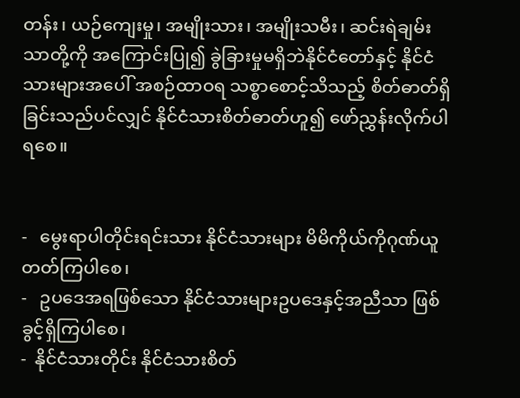တန်း၊ ယဉ်ကျေးမှု၊ အမျိုးသား၊ အမျိုးသမီး၊ ဆင်းရဲချမ်းသာတို့ကို အကြောင်းပြု၍ ခွဲခြားမှုမရှိဘဲနိုင်ငံတော်နှင့် နိုင်ငံသားများအပေါ် အစဉ်ထာဝရ သစ္စာစောင့်သိသည့် စိတ်ဓာတ်ရှိခြင်းသည်ပင်လျှင် နိုင်ငံသားစိတ်ဓာတ်ဟူ၍ ဖော်ညွှန်းလိုက်ပါရစေ။


-   မွေးရာပါတိုင်းရင်းသား နိုင်ငံသားများ မိမိကိုယ်ကိုဂုဏ်ယူတတ်ကြပါစေ၊
-   ဥပဒေအရဖြစ်သော နိုင်ငံသားများဥပဒေနှင့်အညီသာ ဖြစ်ခွင့်ရှိကြပါစေ၊
-  နိုင်ငံသားတိုင်း နိုင်ငံသားစိတ်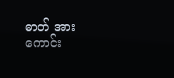ဓာတ် အားကောင်း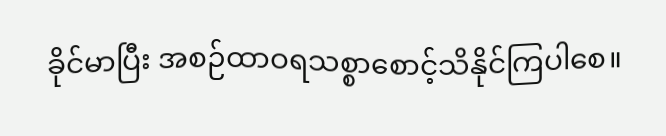ခိုင်မာပြီး အစဉ်ထာဝရသစ္စာစောင့်သိနိုင်ကြပါစေ။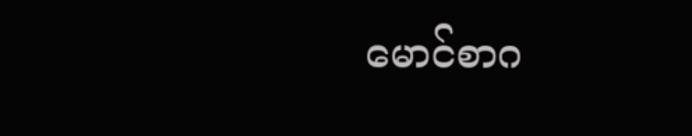မောင်စာဂ